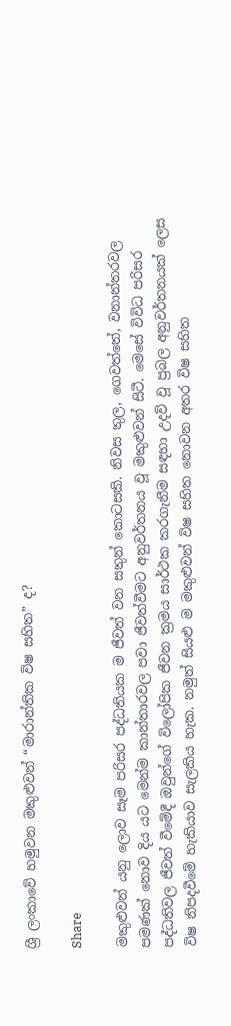ශ්‍රී ලංකාවේ හමුවන මකුළුවන් “මාරාන්තික විෂ‍ සහිත” ද?

Share

මකුළුවන් යනු ලොව සෑම පරිසර පද්ධතියක ම ජීවත් වන සතුන් කොටසකි. නිවස තුල, ගෙවත්තේ, වනාන්තරවල පමණක් නොව දිය යට මෙන්ම කාන්තාරවල පවා ජීවත්වීමට අනුවර්තනය වූ මකුළුවන් සිටී. මෙසේ විවිධ පරිසර පද්ධතිවල ජීවත් වීමේදී ඔවුන්ගේ විලෝපික ජීවන ක්‍රමය සාර්ථක කරගැනීම සඳහා උදව් වූ ප්‍රබල අනුවර්තනයක් ලෙස විෂ නිපදවීමේ හැකියාව සැලකිය හැක. නමුත් සියළු ම මකුළුවන් විෂ සහිත නොවන අතර විෂ සහිත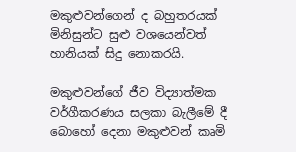මකුළුවන්ගෙන් ද බහුතරයක් මිනිසුන්ට සුළු වශයෙන්වත් හානියක් සිදු නොකරයි.

මකුළුවන්ගේ ජීව විද්‍යාත්මක වර්ගීකරණය සලකා බැලීමේ දී බොහෝ දෙනා මකුළුවන් කෘමි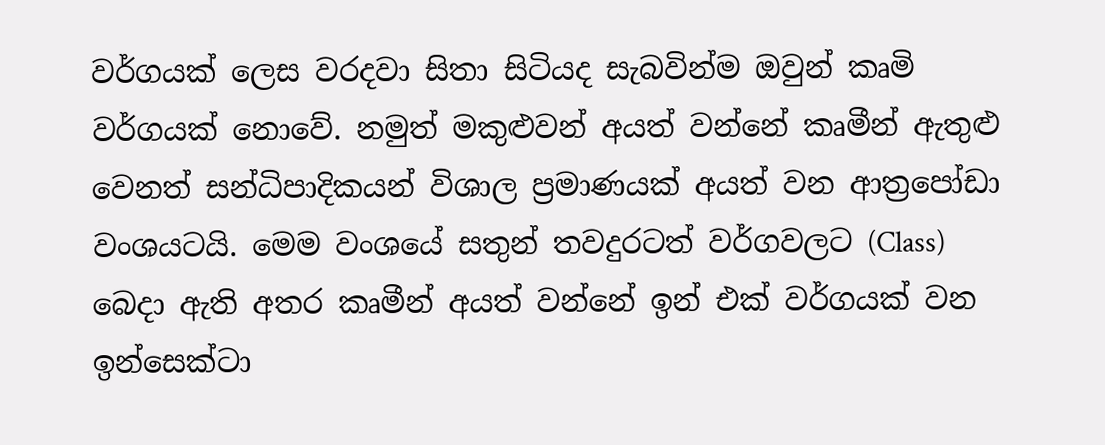වර්ගයක් ලෙස වරදවා සිතා සිටියද සැබවින්ම ඔවුන් කෘමි වර්ගයක් නොවේ. නමුත් මකුළුවන් අයත් වන්නේ කෘමීන් ඇතුළු වෙනත් සන්ධිපාදිකයන් විශාල ප්‍රමාණයක් අයත් වන ආත්‍රපෝඩා වංශයටයි. මෙම වංශයේ සතුන් තවදුරටත් වර්ගවලට (Class) බෙදා ඇති අතර කෘමීන් අයත් වන්නේ ඉන් එක් වර්ගයක් වන ඉන්සෙක්ටා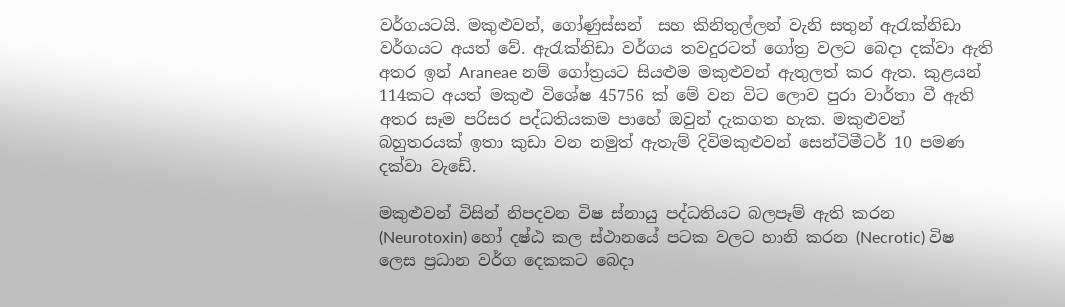වර්ගයටයි. මකුළුවන්, ගෝණුස්සන්  සහ කිනිතුල්ලන් වැනි සතුන් ඇරැක්නිඩා වර්ගයට අයත් වේ. ඇරැක්නිඩා වර්ගය තවදුරටත් ගෝත්‍ර වලට බෙදා දක්වා ඇති අතර ඉන් Araneae නම් ගෝත්‍රයට සියළුම මකුළුවන් ඇතුලත් කර ඇත. කුළයන් 114කට අයත් මකුළු විශේෂ 45756 ක් මේ වන විට ලොව පුරා වාර්තා වී ඇති අතර සෑම පරිසර පද්ධතියකම පාහේ ඔවුන් දැකගත හැක. මකුළුවන් බහුතරයක් ඉතා කුඩා වන නමුත් ඇතැම් දිවිමකුළුවන් සෙන්ටිමීටර් 10 පමණ දක්වා වැඩේ.

මකුළුවන් විසින් නිපදවන විෂ ස්නායු පද්ධතියට බලපෑම් ඇති කරන  (Neurotoxin) හෝ දෂ්ඨ කල ස්ථානයේ පටක වලට හානි කරන (Necrotic) විෂ ලෙස ප්‍රධාන වර්ග දෙකකට බෙදා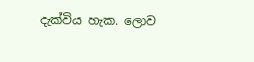දැක්විය හැක. ලොව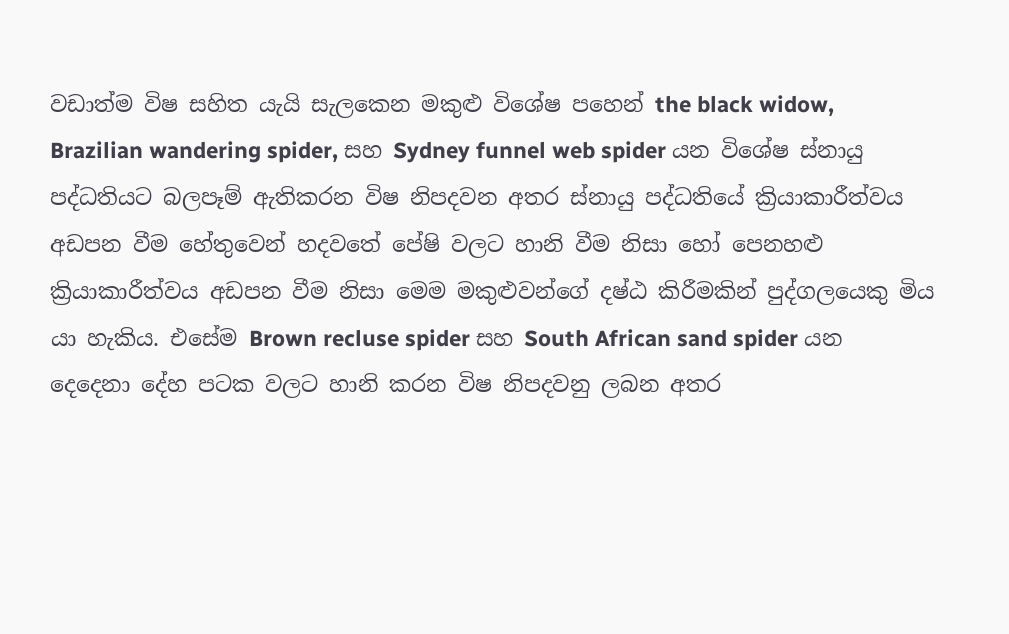වඩාත්ම විෂ සහිත යැයි සැලකෙන මකුළු විශේෂ පහෙන් the black widow, Brazilian wandering spider, සහ Sydney funnel web spider යන විශේෂ ස්නායු පද්ධතියට බලපෑම් ඇතිකරන විෂ නිපදවන අතර ස්නායු පද්ධතියේ ක්‍රියාකාරීත්වය අඩපන වීම හේතුවෙන් හදවතේ පේෂි වලට හානි වීම නිසා හෝ පෙනහළු ක්‍රියාකාරීත්වය අඩපන වීම නිසා මෙම මකුළුවන්ගේ දෂ්ඨ කිරීමකින් පුද්ගලයෙකු මිය යා හැකිය. එසේම Brown recluse spider සහ South African sand spider යන දෙදෙනා දේහ පටක වලට හානි කරන විෂ නිපදවනු ලබන අතර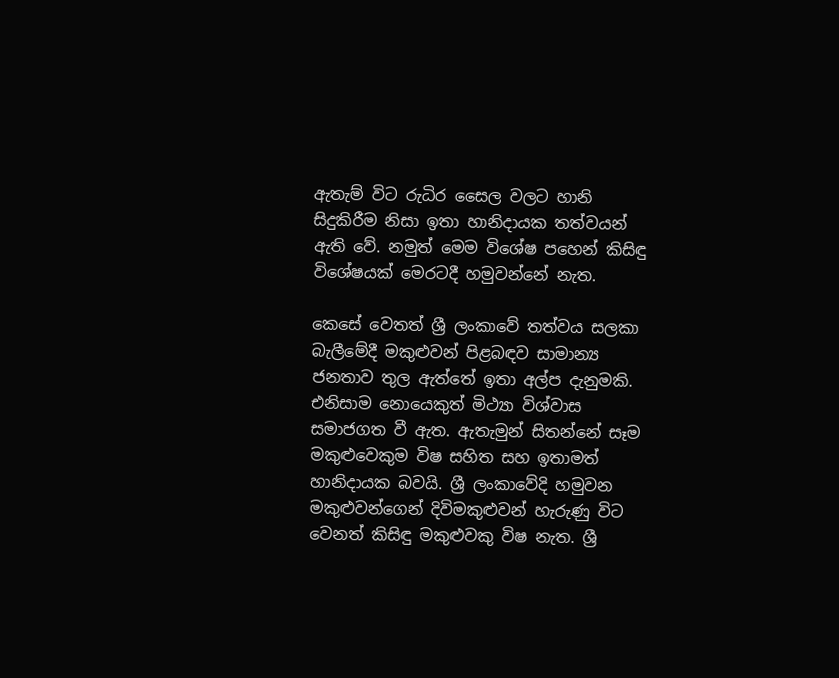ඇතැම් විට රුධිර සෛල වලට හානි සිදුකිරීම නිසා ඉතා හානිදායක තත්වයන් ඇති වේ. නමුත් මෙම විශේෂ පහෙන් කිසිඳු විශේෂයක් මෙරටදී හමුවන්නේ නැත.

කෙසේ වෙතත් ශ්‍රී ලංකාවේ තත්වය සලකා බැලීමේදී මකුළුවන් පිළබඳව සාමාන්‍ය ජනතාව තුල ඇත්තේ ඉතා අල්ප දැනුමකි. එනිසාම නොයෙකුත් මිථ්‍යා විශ්වාස සමාජගත වී ඇත. ඇතැමුන් සිතන්නේ සෑම මකුළුවෙකුම විෂ සහිත සහ ඉතාමත් හානිදායක බවයි. ශ්‍රී ලංකාවේදි හමුවන මකුළුවන්ගෙන් දිවිමකුළුවන් හැරුණු විට වෙනත් කිසිඳු මකුළුවකු විෂ නැත. ශ්‍රී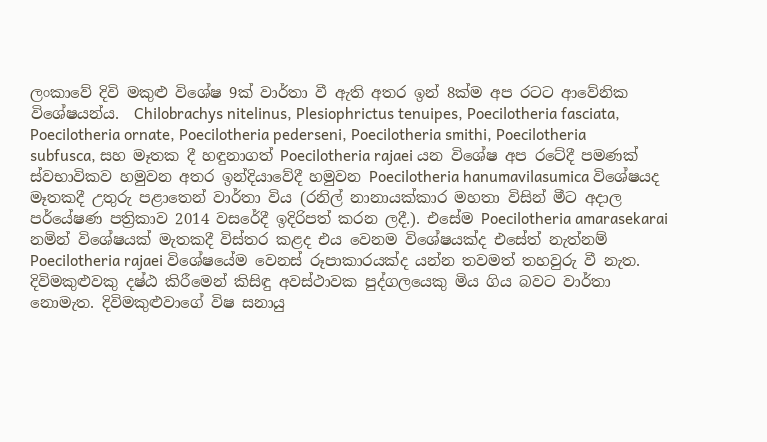ලංකාවේ දිවි මකුළු විශේෂ 9ක් වාර්තා වී ඇති අතර ඉන් 8ක්ම අප රටට ආවේනික විශේෂයන්ය.  Chilobrachys nitelinus, Plesiophrictus tenuipes, Poecilotheria fasciata, Poecilotheria ornate, Poecilotheria pederseni, Poecilotheria smithi, Poecilotheria subfusca, සහ මෑතක දී හඳුනාගත් Poecilotheria rajaei යන විශේෂ අප රටේදී පමණක් ස්වභාවිකව හමුවන අතර ඉන්දියාවේදී හමුවන Poecilotheria hanumavilasumica විශේෂයද මෑතකදී උතුරු පළාතෙන් වාර්තා විය (රනිල් නානායක්කාර මහතා විසින් මීට අදාල පර්යේෂණ පත්‍රිකාව 2014 වසරේදී ඉදිරිපත් කරන ලදී.). එසේම Poecilotheria amarasekarai නමින් විශේෂයක් මැතකදී විස්තර කළද එය වෙනම විශේෂයක්ද එසේත් නැත්නම් Poecilotheria rajaei විශේෂයේම වෙනස් රූපාකාරයක්ද යන්න තවමත් තහවුරු වී නැත.  දිවිමකුළුවකු දෂ්ඨ කිරීමෙන් කිසිඳු අවස්ථාවක පුද්ගලයෙකු මිය ගිය බවට වාර්තා නොමැත. දිවිමකුළුවාගේ විෂ සනායු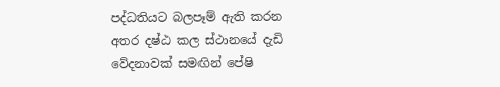පද්ධතියට බලපෑම් ඇති කරන අතර දෂ්ඨ කල ස්ථානයේ දැඩි වේදනාවක් සමඟින් පේෂි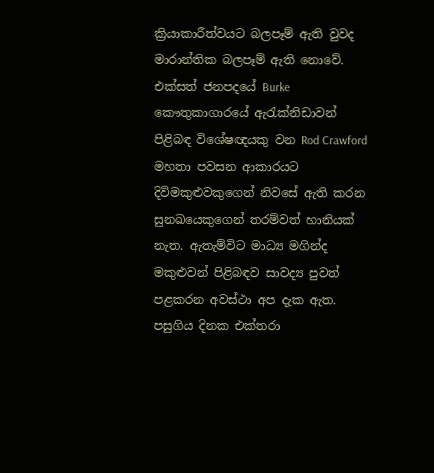ක්‍රියාකාරීත්වයට බලපෑම් ඇති වුවද මාරාන්තික බලපෑම් ඇති නොවේ. එක්සත් ජනපදයේ Burke කෞතුකාගාරයේ ඇරැක්නිඩාවන් පිළිබඳ විශේෂඥයකු වන Rod Crawford මහතා පවසන ආකාරයට දිවිමකුළුවකුගෙන් නිවසේ ඇති කරන සුනඛයෙකුගෙන් තරම්වත් හානියක් නැත. ඇතැම්විට මාධ්‍ය මගින්ද මකුළුවන් පිළිබඳව සාවද්‍ය පුවත් පළකරන අවස්ථා අප දැක ඇත. පසුගිය දිනක එක්තරා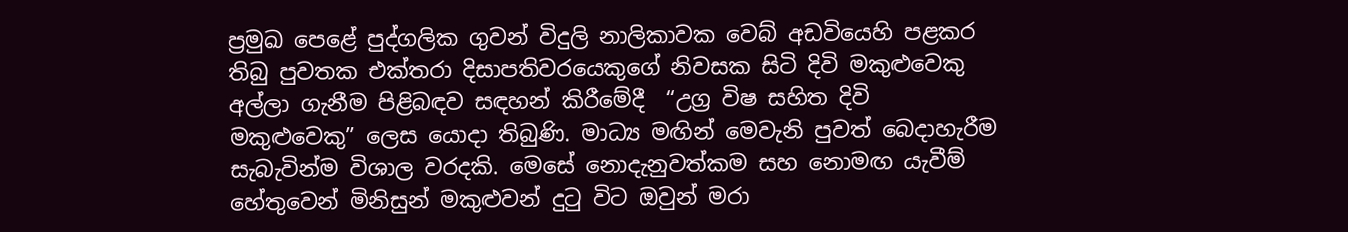ප්‍රමුඛ පෙළේ පුද්ගලික ගුවන් විදුලි නාලිකාවක වෙබ් අඩවියෙහි පළකර තිබු පුවතක එක්තරා දිසාපතිවරයෙකුගේ නිවසක සිටි දිවි මකුළුවෙකු අල්ලා ගැනීම පිළිබඳව සඳහන් කිරීමේදී  “උග්‍ර විෂ සහිත දිවි මකුළුවෙකු” ලෙස යොදා තිබුණි. මාධ්‍ය මඟින් මෙවැනි පුවත් බෙදාහැරීම සැබැවින්ම විශාල වරදකි. මෙසේ නොදැනුවත්කම සහ නොමඟ යැවීම් හේතුවෙන් මිනිසුන් මකුළුවන් දුටු විට ඔවුන් මරා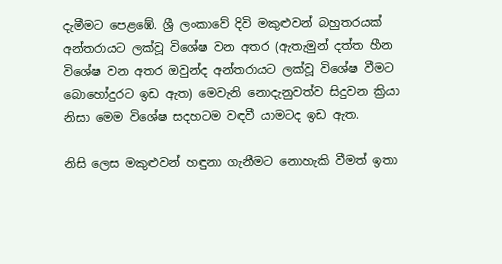දැමීමට පෙළඹේ. ශ්‍රී ලංකාවේ දිවි මකුළුවන් බහුතරයක් අන්තරායට ලක්වූ විශේෂ වන අතර (ඇතැමුන් දත්ත හීන විශේෂ වන අතර ඔවුන්ද අන්තරායට ලක්වූ විශේෂ වීමට බොහෝදුරට ඉඩ ඇත) මෙවැනි නොදැනුවත්ව සිදුවන ක්‍රියා නිසා මෙම විශේෂ සදහටම වඳවී යාමටද ඉඩ ඇත.

නිසි ලෙස මකුළුවන් හඳුනා ගැනීමට නොහැකි වීමත් ඉතා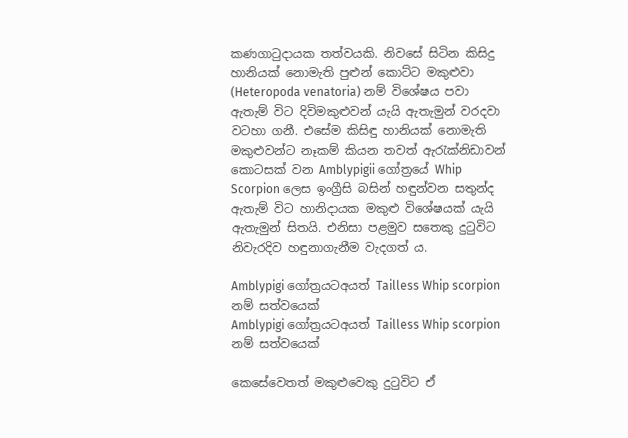කණගාටුදායක තත්වයකි. නිවසේ සිටින කිසිදු හානියක් නොමැති පුළුන් කොට්ට මකුළුවා (Heteropoda venatoria) නම් විශේෂය පවා ඇතැම් විට දිවිමකුළුවන් යැයි ඇතැමුන් වරදවා වටහා ගනී. එසේම කිසිඳු හානියක් නොමැති මකුළුවන්ට නෑකම් කියන තවත් ඇරැක්නිඩාවන් කොටසක් වන Amblypigii ගෝත්‍ර‍යේ Whip Scorpion ලෙස ඉංග්‍රීසි බසින් හඳුන්වන සතුන්ද ඇතැම් විට හානිදායක මකුළු විශේෂයක් යැයි ඇතැමුන් සිතයි. එනිසා පළමුව සතෙකු දුටුවිට නිවැරදිව හඳුනාගැනීම වැදගත් ය.

Amblypigi ගෝත්‍රයටඅයත් Tailless Whip scorpion නම් සත්වයෙක්
Amblypigi ගෝත්‍රයටඅයත් Tailless Whip scorpion නම් සත්වයෙක්

කෙසේවෙතත් මකුළුවෙකු දුටුවිට ඒ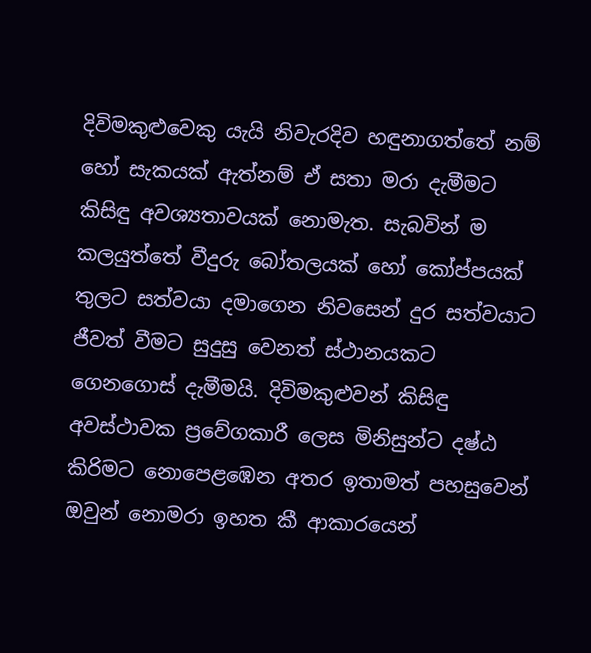දිවිමකුළු‍වෙකු යැයි නිවැරදිව හඳුනාගත්තේ නම් හෝ සැකයක් ඇත්නම් ඒ සතා මරා දැමීමට කිසිඳු අවශ්‍යතාවයක් නොමැත. සැබවින් ම කලයුත්තේ වීදුරු බෝතලයක් හෝ කෝප්පයක් තුලට සත්වයා දමාගෙන නිවසෙන් දුර සත්වයාට ජීවත් වීමට සුදුසු වෙනත් ස්ථානයකට ගෙනගොස් දැමීමයි. දිවිමකුළුවන් කිසිඳු අවස්ථාවක ප්‍රවේගකාරී ලෙස මිනිසුන්ට දෂ්ඨ කිරිමට නොපෙළඹෙන අතර ඉතාමත් පහසුවෙන් ඔවුන් නොමරා ඉහත කී ආකාරයෙන්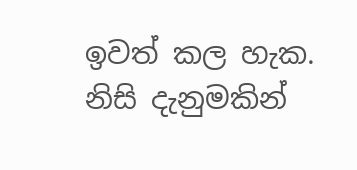ඉවත් කල හැක. නිසි දැනුමකින්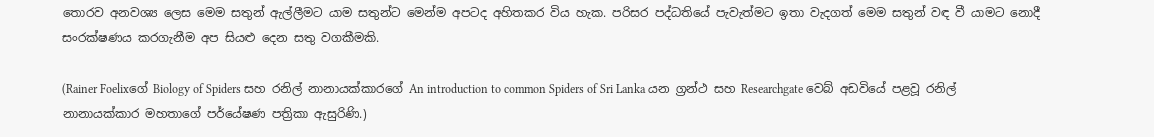තොරව අනවශ්‍ය ලෙස මෙම සතුන් ඇල්ලීමට යාම සතුන්ට මෙන්ම අපටද අහිතකර විය හැක. පරිසර පද්ධතියේ පැවැත්මට ඉතා වැදගත් මෙම සතුන් වඳ වී යාමට නොදී සංරක්ෂණය කරගැනීම අප සියළු දෙන සතු වගකීමකි.

(Rainer Foelixගේ Biology of Spiders සහ රනිල් නානායක්කාරගේ An introduction to common Spiders of Sri Lanka යන ග්‍රන්ථ සහ Researchgate වෙබ් අඩවියේ පළවූ රනිල් නානායක්කාර මහතාගේ පර්යේෂණ පත්‍රිකා ඇසුරිණි.)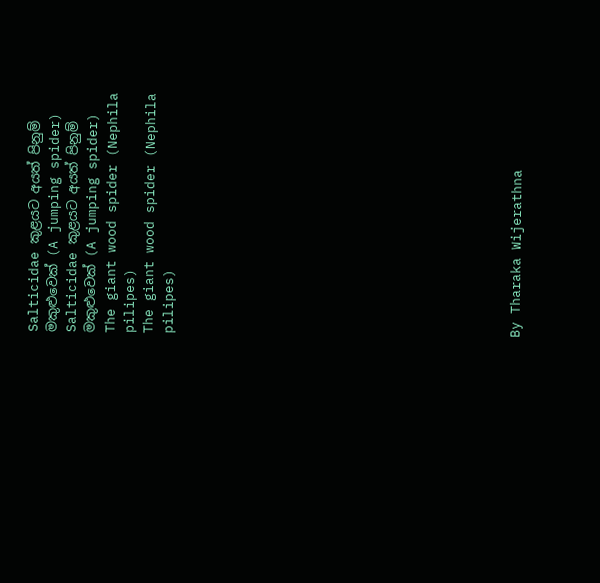Salticidae කුළයට අයත් පිනුම් මකුළුවෙක් (A jumping spider)
Salticidae කුළයට අයත් පිනුම් මකුළුවෙක් (A jumping spider)
The giant wood spider (Nephila pilipes)
The giant wood spider (Nephila pilipes)

















By Tharaka Wijerathna